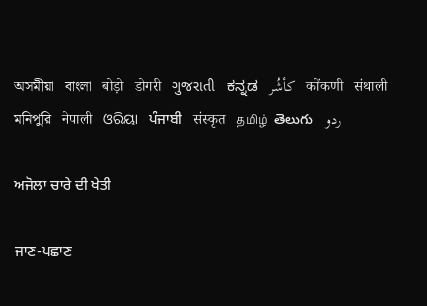অসমীয়া   বাংলা   बोड़ो   डोगरी   ગુજરાતી   ಕನ್ನಡ   كأشُر   कोंकणी   संथाली   মনিপুরি   नेपाली   ଓରିୟା   ਪੰਜਾਬੀ   संस्कृत   தமிழ்  తెలుగు   ردو

ਅਜੋਲਾ ਚਾਰੇ ਦੀ ਖੇਤੀ

ਜਾਣ-ਪਛਾਣ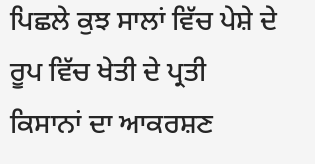ਪਿਛਲੇ ਕੁਝ ਸਾਲਾਂ ਵਿੱਚ ਪੇਸ਼ੇ ਦੇ ਰੂਪ ਵਿੱਚ ਖੇਤੀ ਦੇ ਪ੍ਰਤੀ ਕਿਸਾਨਾਂ ਦਾ ਆਕਰਸ਼ਣ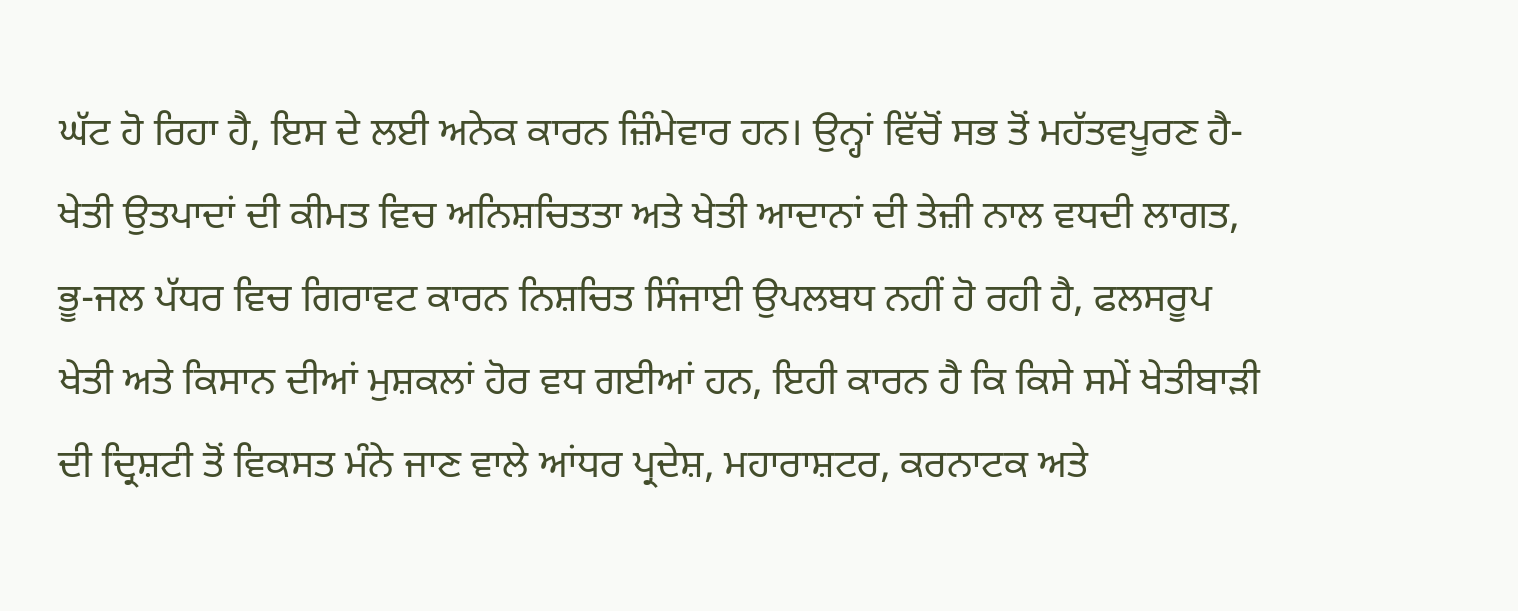ਘੱਟ ਹੋ ਰਿਹਾ ਹੈ, ਇਸ ਦੇ ਲਈ ਅਨੇਕ ਕਾਰਨ ਜ਼ਿੰਮੇਵਾਰ ਹਨ। ਉਨ੍ਹਾਂ ਵਿੱਚੋਂ ਸਭ ਤੋਂ ਮਹੱਤਵਪੂਰਣ ਹੈ- ਖੇਤੀ ਉਤਪਾਦਾਂ ਦੀ ਕੀਮਤ ਵਿਚ ਅਨਿਸ਼ਚਿਤਤਾ ਅਤੇ ਖੇਤੀ ਆਦਾਨਾਂ ਦੀ ਤੇਜ਼ੀ ਨਾਲ ਵਧਦੀ ਲਾਗਤ, ਭੂ-ਜਲ ਪੱਧਰ ਵਿਚ ਗਿਰਾਵਟ ਕਾਰਨ ਨਿਸ਼ਚਿਤ ਸਿੰਜਾਈ ਉਪਲਬਧ ਨਹੀਂ ਹੋ ਰਹੀ ਹੈ, ਫਲਸਰੂਪ ਖੇਤੀ ਅਤੇ ਕਿਸਾਨ ਦੀਆਂ ਮੁਸ਼ਕਲਾਂ ਹੋਰ ਵਧ ਗਈਆਂ ਹਨ, ਇਹੀ ਕਾਰਨ ਹੈ ਕਿ ਕਿਸੇ ਸਮੇਂ ਖੇਤੀਬਾੜੀ ਦੀ ਦ੍ਰਿਸ਼ਟੀ ਤੋਂ ਵਿਕਸਤ ਮੰਨੇ ਜਾਣ ਵਾਲੇ ਆਂਧਰ ਪ੍ਰਦੇਸ਼, ਮਹਾਰਾਸ਼ਟਰ, ਕਰਨਾਟਕ ਅਤੇ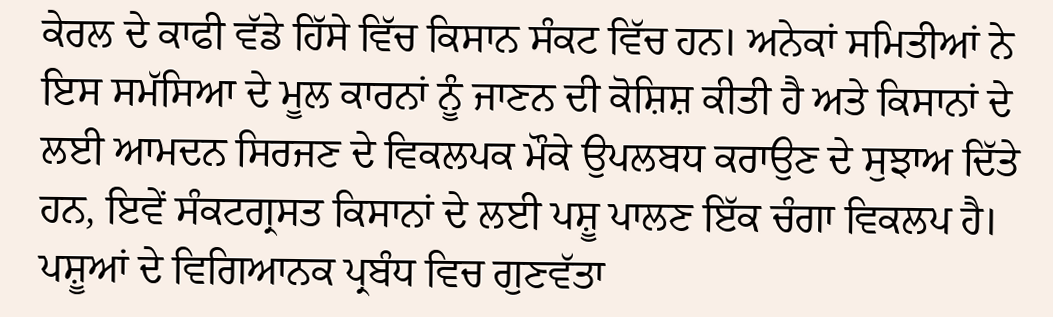ਕੇਰਲ ਦੇ ਕਾਫੀ ਵੱਡੇ ਹਿੱਸੇ ਵਿੱਚ ਕਿਸਾਨ ਸੰਕਟ ਵਿੱਚ ਹਨ। ਅਨੇਕਾਂ ਸਮਿਤੀਆਂ ਨੇ ਇਸ ਸਮੱਸਿਆ ਦੇ ਮੂਲ ਕਾਰਨਾਂ ਨੂੰ ਜਾਣਨ ਦੀ ਕੋਸ਼ਿਸ਼ ਕੀਤੀ ਹੈ ਅਤੇ ਕਿਸਾਨਾਂ ਦੇ ਲਈ ਆਮਦਨ ਸਿਰਜਣ ਦੇ ਵਿਕਲਪਕ ਮੌਕੇ ਉਪਲਬਧ ਕਰਾਉਣ ਦੇ ਸੁਝਾਅ ਦਿੱਤੇ ਹਨ, ਇਵੇਂ ਸੰਕਟਗ੍ਰਸਤ ਕਿਸਾਨਾਂ ਦੇ ਲਈ ਪਸ਼ੂ ਪਾਲਣ ਇੱਕ ਚੰਗਾ ਵਿਕਲਪ ਹੈ। ਪਸ਼ੂਆਂ ਦੇ ਵਿਗਿਆਨਕ ਪ੍ਰਬੰਧ ਵਿਚ ਗੁਣਵੱਤਾ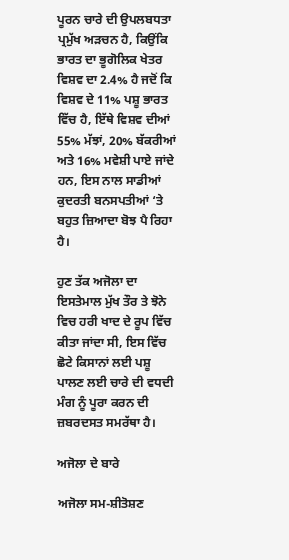ਪੂਰਨ ਚਾਰੇ ਦੀ ਉਪਲਬਧਤਾ ਪ੍ਰਮੁੱਖ ਅੜਚਨ ਹੈ, ਕਿਉਂਕਿ ਭਾਰਤ ਦਾ ਭੂਗੋਲਿਕ ਖੇਤਰ ਵਿਸ਼ਵ ਦਾ 2.4% ਹੈ ਜਦੋਂ ਕਿ ਵਿਸ਼ਵ ਦੇ 11% ਪਸ਼ੂ ਭਾਰਤ ਵਿੱਚ ਹੈ, ਇੱਥੇ ਵਿਸ਼ਵ ਦੀਆਂ 55% ਮੱਝਾਂ, 20% ਬੱਕਰੀਆਂ ਅਤੇ 16% ਮਵੇਸ਼ੀ ਪਾਏ ਜਾਂਦੇ ਹਨ, ਇਸ ਨਾਲ ਸਾਡੀਆਂ ਕੁਦਰਤੀ ਬਨਸਪਤੀਆਂ ‘ਤੇ ਬਹੁਤ ਜ਼ਿਆਦਾ ਬੋਝ ਪੈ ਰਿਹਾ ਹੈ।

ਹੁਣ ਤੱਕ ਅਜੋਲਾ ਦਾ ਇਸਤੇਮਾਲ ਮੁੱਖ ਤੌਰ ਤੇ ਝੋਨੇ ਵਿਚ ਹਰੀ ਖਾਦ ਦੇ ਰੂਪ ਵਿੱਚ ਕੀਤਾ ਜਾਂਦਾ ਸੀ, ਇਸ ਵਿੱਚ ਛੋਟੇ ਕਿਸਾਨਾਂ ਲਈ ਪਸ਼ੂ ਪਾਲਣ ਲਈ ਚਾਰੇ ਦੀ ਵਧਦੀ ਮੰਗ ਨੂੰ ਪੂਰਾ ਕਰਨ ਦੀ ਜ਼ਬਰਦਸਤ ਸਮਰੱਥਾ ਹੈ।

ਅਜੋਲਾ ਦੇ ਬਾਰੇ

ਅਜੋਲਾ ਸਮ-ਸ਼ੀਤੋਸ਼ਣ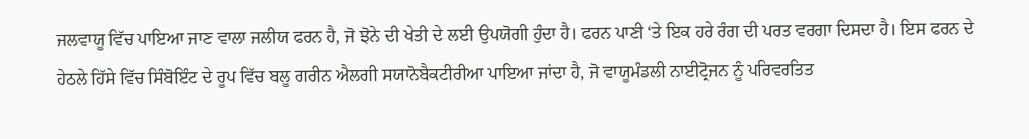ਜਲਵਾਯੂ ਵਿੱਚ ਪਾਇਆ ਜਾਣ ਵਾਲਾ ਜਲੀਯ ਫਰਨ ਹੈ, ਜੋ ਝੋਨੇ ਦੀ ਖੇਤੀ ਦੇ ਲਈ ਉਪਯੋਗੀ ਹੁੰਦਾ ਹੈ। ਫਰਨ ਪਾਣੀ ‘ਤੇ ਇਕ ਹਰੇ ਰੰਗ ਦੀ ਪਰਤ ਵਰਗਾ ਦਿਸਦਾ ਹੈ। ਇਸ ਫਰਨ ਦੇ ਹੇਠਲੇ ਹਿੱਸੇ ਵਿੱਚ ਸਿੰਬੋਇੰਟ ਦੇ ਰੂਪ ਵਿੱਚ ਬਲੂ ਗਰੀਨ ਐਲਗੀ ਸਯਾਨੋਬੈਕਟੀਰੀਆ ਪਾਇਆ ਜਾਂਦਾ ਹੈ, ਜੋ ਵਾਯੂਮੰਡਲੀ ਨਾਈਟ੍ਰੋਜਨ ਨੂੰ ਪਰਿਵਰਤਿਤ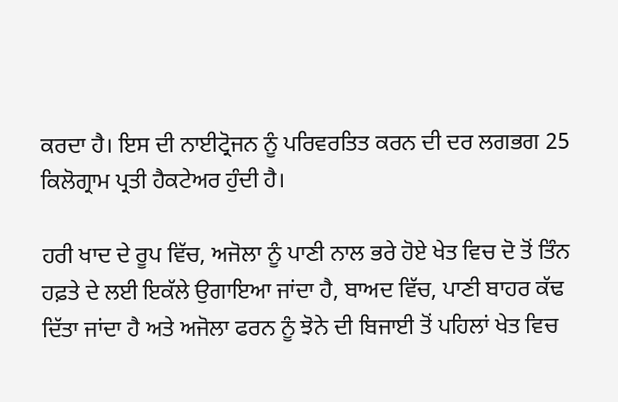ਕਰਦਾ ਹੈ। ਇਸ ਦੀ ਨਾਈਟ੍ਰੋਜਨ ਨੂੰ ਪਰਿਵਰਤਿਤ ਕਰਨ ਦੀ ਦਰ ਲਗਭਗ 25 ਕਿਲੋਗ੍ਰਾਮ ਪ੍ਰਤੀ ਹੈਕਟੇਅਰ ਹੁੰਦੀ ਹੈ।

ਹਰੀ ਖਾਦ ਦੇ ਰੂਪ ਵਿੱਚ, ਅਜੋਲਾ ਨੂੰ ਪਾਣੀ ਨਾਲ ਭਰੇ ਹੋਏ ਖੇਤ ਵਿਚ ਦੋ ਤੋਂ ਤਿੰਨ ਹਫ਼ਤੇ ਦੇ ਲਈ ਇਕੱਲੇ ਉਗਾਇਆ ਜਾਂਦਾ ਹੈ, ਬਾਅਦ ਵਿੱਚ, ਪਾਣੀ ਬਾਹਰ ਕੱਢ ਦਿੱਤਾ ਜਾਂਦਾ ਹੈ ਅਤੇ ਅਜੋਲਾ ਫਰਨ ਨੂੰ ਝੋਨੇ ਦੀ ਬਿਜਾਈ ਤੋਂ ਪਹਿਲਾਂ ਖੇਤ ਵਿਚ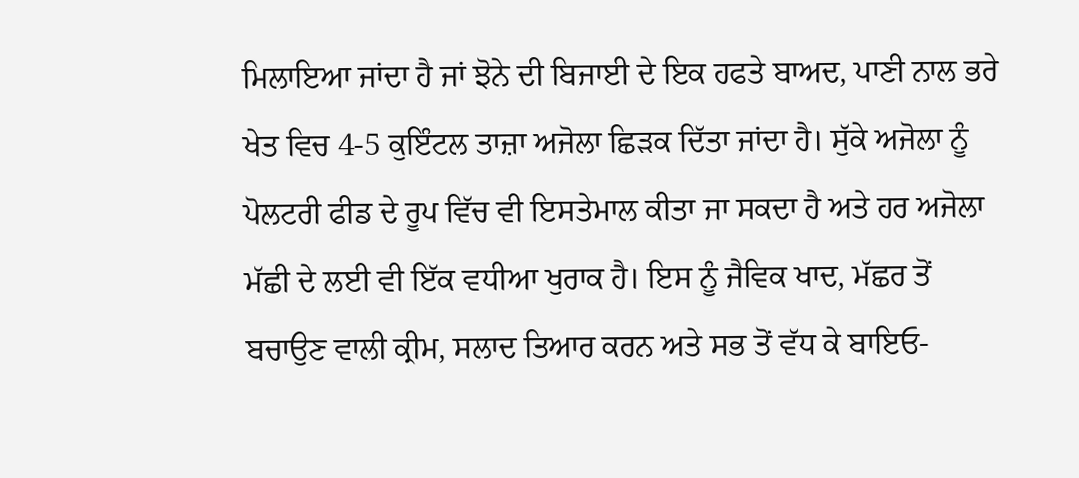ਮਿਲਾਇਆ ਜਾਂਦਾ ਹੈ ਜਾਂ ਝੋਨੇ ਦੀ ਬਿਜਾਈ ਦੇ ਇਕ ਹਫਤੇ ਬਾਅਦ, ਪਾਣੀ ਨਾਲ ਭਰੇ ਖੇਤ ਵਿਚ 4-5 ਕੁਇੰਟਲ ਤਾਜ਼ਾ ਅਜੋਲਾ ਛਿੜਕ ਦਿੱਤਾ ਜਾਂਦਾ ਹੈ। ਸੁੱਕੇ ਅਜੋਲਾ ਨੂੰ ਪੋਲਟਰੀ ਫੀਡ ਦੇ ਰੂਪ ਵਿੱਚ ਵੀ ਇਸਤੇਮਾਲ ਕੀਤਾ ਜਾ ਸਕਦਾ ਹੈ ਅਤੇ ਹਰ ਅਜੋਲਾ ਮੱਛੀ ਦੇ ਲਈ ਵੀ ਇੱਕ ਵਧੀਆ ਖੁਰਾਕ ਹੈ। ਇਸ ਨੂੰ ਜੈਵਿਕ ਖਾਦ, ਮੱਛਰ ਤੋਂ ਬਚਾਉਣ ਵਾਲੀ ਕ੍ਰੀਮ, ਸਲਾਦ ਤਿਆਰ ਕਰਨ ਅਤੇ ਸਭ ਤੋਂ ਵੱਧ ਕੇ ਬਾਇਓ-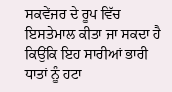ਸਕਵੇਂਜਰ ਦੇ ਰੂਪ ਵਿੱਚ ਇਸਤੇਮਾਲ ਕੀਤਾ ਜਾ ਸਕਦਾ ਹੈ ਕਿਉਂਕਿ ਇਹ ਸਾਰੀਆਂ ਭਾਰੀ ਧਾਤਾਂ ਨੂੰ ਹਟਾ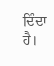ਦਿੰਦਾ ਹੈ।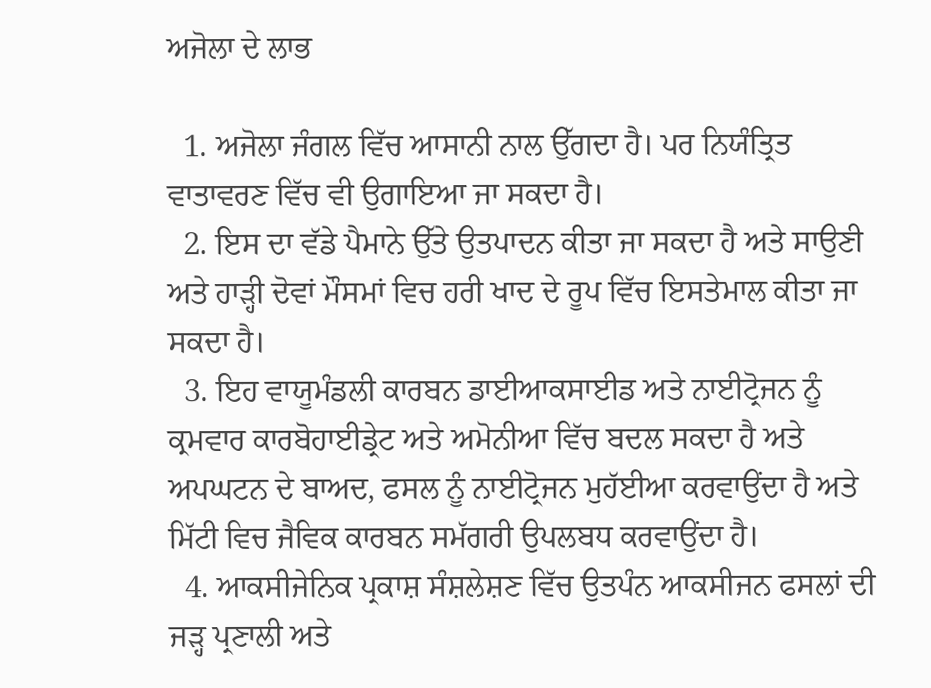ਅਜੋਲਾ ਦੇ ਲਾਭ

  1. ਅਜੋਲਾ ਜੰਗਲ ਵਿੱਚ ਆਸਾਨੀ ਨਾਲ ਉੱਗਦਾ ਹੈ। ਪਰ ਨਿਯੰਤ੍ਰਿਤ ਵਾਤਾਵਰਣ ਵਿੱਚ ਵੀ ਉਗਾਇਆ ਜਾ ਸਕਦਾ ਹੈ।
  2. ਇਸ ਦਾ ਵੱਡੇ ਪੈਮਾਨੇ ਉੱਤੇ ਉਤਪਾਦਨ ਕੀਤਾ ਜਾ ਸਕਦਾ ਹੈ ਅਤੇ ਸਾਉਣੀ ਅਤੇ ਹਾੜ੍ਹੀ ਦੋਵਾਂ ਮੌਸਮਾਂ ਵਿਚ ਹਰੀ ਖਾਦ ਦੇ ਰੂਪ ਵਿੱਚ ਇਸਤੇਮਾਲ ਕੀਤਾ ਜਾ ਸਕਦਾ ਹੈ।
  3. ਇਹ ਵਾਯੂਮੰਡਲੀ ਕਾਰਬਨ ਡਾਈਆਕਸਾਈਡ ਅਤੇ ਨਾਈਟ੍ਰੋਜਨ ਨੂੰ ਕ੍ਰਮਵਾਰ ਕਾਰਬੋਹਾਈਡ੍ਰੇਟ ਅਤੇ ਅਮੋਨੀਆ ਵਿੱਚ ਬਦਲ ਸਕਦਾ ਹੈ ਅਤੇ ਅਪਘਟਨ ਦੇ ਬਾਅਦ, ਫਸਲ ਨੂੰ ਨਾਈਟ੍ਰੋਜਨ ਮੁਹੱਈਆ ਕਰਵਾਉਂਦਾ ਹੈ ਅਤੇ ਮਿੱਟੀ ਵਿਚ ਜੈਵਿਕ ਕਾਰਬਨ ਸਮੱਗਰੀ ਉਪਲਬਧ ਕਰਵਾਉਂਦਾ ਹੈ।
  4. ਆਕਸੀਜੇਨਿਕ ਪ੍ਰਕਾਸ਼ ਸੰਸ਼ਲੇਸ਼ਣ ਵਿੱਚ ਉਤਪੰਨ ਆਕਸੀਜਨ ਫਸਲਾਂ ਦੀ ਜੜ੍ਹ ਪ੍ਰਣਾਲੀ ਅਤੇ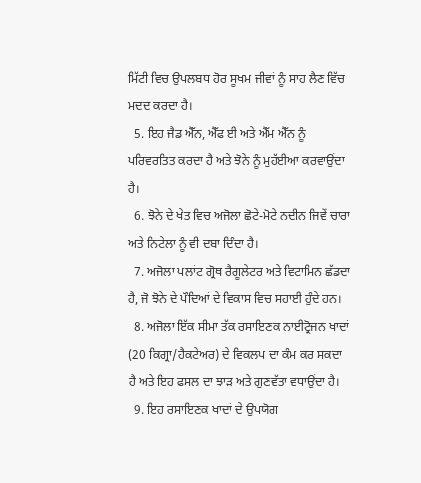ਮਿੱਟੀ ਵਿਚ ਉਪਲਬਧ ਹੋਰ ਸੂਖਮ ਜੀਵਾਂ ਨੂੰ ਸਾਹ ਲੈਣ ਵਿੱਚ ਮਦਦ ਕਰਦਾ ਹੈ।
  5. ਇਹ ਜੈਡ ਐੱਨ, ਐੱਫ ਈ ਅਤੇ ਐੱਮ ਐੱਨ ਨੂੰ ਪਰਿਵਰਤਿਤ ਕਰਦਾ ਹੈ ਅਤੇ ਝੋਨੇ ਨੂੰ ਮੁਹੱਈਆ ਕਰਵਾਉਂਦਾ ਹੈ।
  6. ਝੋਨੇ ਦੇ ਖੇਤ ਵਿਚ ਅਜੋਲਾ ਛੋਟੇ-ਮੋਟੇ ਨਦੀਨ ਜਿਵੇਂ ਚਾਰਾ ਅਤੇ ਨਿਟੇਲਾ ਨੂੰ ਵੀ ਦਬਾ ਦਿੰਦਾ ਹੈ।
  7. ਅਜੋਲਾ ਪਲਾਂਟ ਗ੍ਰੋਥ ਰੈਗੂਲੇਟਰ ਅਤੇ ਵਿਟਾਮਿਨ ਛੱਡਦਾ ਹੈ, ਜੋ ਝੋਨੇ ਦੇ ਪੌਦਿਆਂ ਦੇ ਵਿਕਾਸ ਵਿਚ ਸਹਾਈ ਹੁੰਦੇ ਹਨ।
  8. ਅਜੋਲਾ ਇੱਕ ਸੀਮਾ ਤੱਕ ਰਸਾਇਣਕ ਨਾਈਟ੍ਰੋਜਨ ਖਾਦਾਂ (20 ਕਿਗ੍ਰਾ/ਹੈਕਟੇਅਰ) ਦੇ ਵਿਕਲਪ ਦਾ ਕੰਮ ਕਰ ਸਕਦਾ ਹੈ ਅਤੇ ਇਹ ਫਸਲ ਦਾ ਝਾੜ ਅਤੇ ਗੁਣਵੱਤਾ ਵਧਾਉਂਦਾ ਹੈ।
  9. ਇਹ ਰਸਾਇਣਕ ਖਾਦਾਂ ਦੇ ਉਪਯੋਗ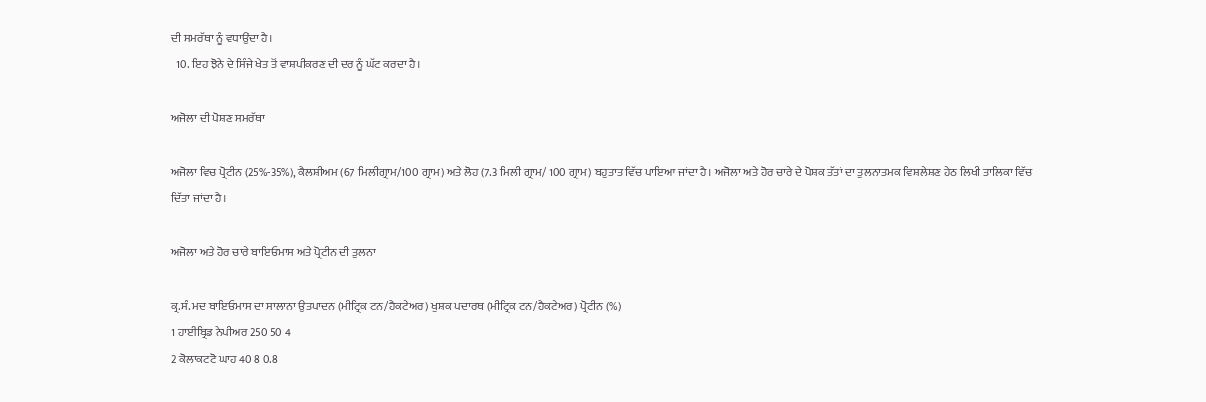ਦੀ ਸਮਰੱਥਾ ਨੂੰ ਵਧਾਉਂਦਾ ਹੈ।
  10. ਇਹ ਝੋਨੇ ਦੇ ਸਿੰਜੇ ਖੇਤ ਤੋਂ ਵਾਸ਼ਪੀਕਰਣ ਦੀ ਦਰ ਨੂੰ ਘੱਟ ਕਰਦਾ ਹੈ।

ਅਜੋਲਾ ਦੀ ਪੋਸ਼ਣ ਸਮਰੱਥਾ

ਅਜੋਲਾ ਵਿਚ ਪ੍ਰੋਟੀਨ (25%-35%), ਕੈਲਸ਼ੀਅਮ (67 ਮਿਲੀਗ੍ਰਾਮ/100 ਗ੍ਰਾਮ) ਅਤੇ ਲੋਹ (7.3 ਮਿਲੀ ਗ੍ਰਾਮ/ 100 ਗ੍ਰਾਮ) ਬਹੁਤਾਤ ਵਿੱਚ ਪਾਇਆ ਜਾਂਦਾ ਹੈ। ਅਜੋਲਾ ਅਤੇ ਹੋਰ ਚਾਰੇ ਦੇ ਪੋਸ਼ਕ ਤੱਤਾਂ ਦਾ ਤੁਲਨਾਤਮਕ ਵਿਸ਼ਲੇਸ਼ਣ ਹੇਠ ਲਿਖੀ ਤਾਲਿਕਾ ਵਿੱਚ ਦਿੱਤਾ ਜਾਂਦਾ ਹੈ।

ਅਜੋਲਾ ਅਤੇ ਹੋਰ ਚਾਰੇ ਬਾਇਓਮਾਸ ਅਤੇ ਪ੍ਰੋਟੀਨ ਦੀ ਤੁਲਨਾ

ਕ੍ਰ.ਸੰ. ਮਦ ਬਾਇਓਮਾਸ ਦਾ ਸਾਲਾਨਾ ਉਤਪਾਦਨ (ਮੀਟ੍ਰਿਕ ਟਨ/ਹੈਕਟੇਅਰ) ਖੁਸ਼ਕ ਪਦਾਰਥ (ਮੀਟ੍ਰਿਕ ਟਨ/ਹੈਕਟੇਅਰ) ਪ੍ਰੋਟੀਨ (%)
1 ਹਾਈਬ੍ਰਿਡ ਨੇਪੀਅਰ 250 50 4
2 ਕੋਲਾਕਟਟੋ ਘਾਹ 40 8 0.8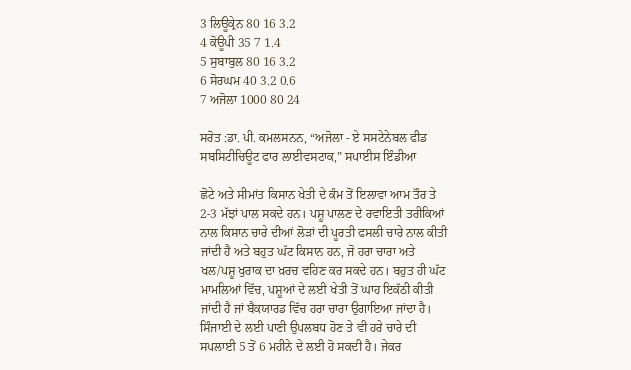3 ਲਿਊਕ੍ਰੇਨ 80 16 3.2
4 ਕੋਊਪੀ 35 7 1.4
5 ਸੁਬਾਬੁਲ 80 16 3.2
6 ਸੋਰਘਮ 40 3.2 0.6
7 ਅਜੋਲਾ 1000 80 24

ਸਰੋਤ :ਡਾ. ਪੀ. ਕਮਲਸਨਨ, “ਅਜੋਲਾ - ਏ ਸਸਟੇਨੇਬਲ ਫੀਡ ਸਬਸਿਟੀਚਿਊਟ ਫਾਰ ਲਾਈਵਸਟਾਕ,” ਸਪਾਈਸ ਇੰਡੀਆ

ਛੋਟੇ ਅਤੇ ਸੀਮਾਂਤ ਕਿਸਾਨ ਖੇਤੀ ਦੇ ਕੰਮ ਤੋਂ ਇਲਾਵਾ ਆਮ ਤੌਰ ਤੇ 2-3 ਮੱਝਾਂ ਪਾਲ ਸਕਦੇ ਹਨ। ਪਸ਼ੂ ਪਾਲਣ ਦੇ ਰਵਾਇਤੀ ਤਰੀਕਿਆਂ ਨਾਲ ਕਿਸਾਨ ਚਾਰੇ ਦੀਆਂ ਲੋੜਾਂ ਦੀ ਪੂਰਤੀ ਫਸਲੀ ਚਾਰੇ ਨਾਲ ਕੀਤੀ ਜਾਂਦੀ ਹੈ ਅਤੇ ਬਹੁਤ ਘੱਟ ਕਿਸਾਨ ਹਨ, ਜੋ ਹਰਾ ਚਾਰਾ ਅਤੇ ਖਲ/ਪਸ਼ੂ ਖੁਰਾਕ ਦਾ ਖ਼ਰਚ ਵਹਿਣ ਕਰ ਸਕਦੇ ਹਨ। ਬਹੁਤ ਹੀ ਘੱਟ ਮਾਮਲਿਆਂ ਵਿੱਚ, ਪਸ਼ੂਆਂ ਦੇ ਲਈ ਖੇਤੀ ਤੋਂ ਘਾਹ ਇਕੱਠੀ ਕੀਤੀ ਜਾਂਦੀ ਹੈ ਜਾਂ ਬੈਕਯਾਰਡ ਵਿੱਚ ਹਰਾ ਚਾਰਾ ਉਗਾਇਆ ਜਾਂਦਾ ਹੈ। ਸਿੰਜਾਈ ਦੇ ਲਈ ਪਾਣੀ ਉਪਲਬਧ ਹੋਣ ਤੇ ਵੀ ਹਰੇ ਚਾਰੇ ਦੀ ਸਪਲਾਈ 5 ਤੋਂ 6 ਮਹੀਨੇ ਦੇ ਲਈ ਹੋ ਸਕਦੀ ਹੈ। ਜੇਕਰ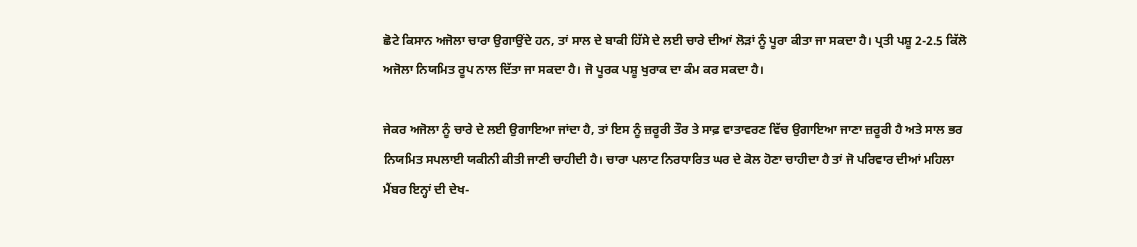ਛੋਟੇ ਕਿਸਾਨ ਅਜੋਲਾ ਚਾਰਾ ਉਗਾਉਂਦੇ ਹਨ, ਤਾਂ ਸਾਲ ਦੇ ਬਾਕੀ ਹਿੱਸੇ ਦੇ ਲਈ ਚਾਰੇ ਦੀਆਂ ਲੋੜਾਂ ਨੂੰ ਪੂਰਾ ਕੀਤਾ ਜਾ ਸਕਦਾ ਹੈ। ਪ੍ਰਤੀ ਪਸ਼ੂ 2-2.5 ਕਿੱਲੋ ਅਜੋਲਾ ਨਿਯਮਿਤ ਰੂਪ ਨਾਲ ਦਿੱਤਾ ਜਾ ਸਕਦਾ ਹੈ। ਜੋ ਪੂਰਕ ਪਸ਼ੂ ਖੁਰਾਕ ਦਾ ਕੰਮ ਕਰ ਸਕਦਾ ਹੈ।

ਜੇਕਰ ਅਜੋਲਾ ਨੂੰ ਚਾਰੇ ਦੇ ਲਈ ਉਗਾਇਆ ਜਾਂਦਾ ਹੈ, ਤਾਂ ਇਸ ਨੂੰ ਜ਼ਰੂਰੀ ਤੌਰ ਤੇ ਸਾਫ਼ ਵਾਤਾਵਰਣ ਵਿੱਚ ਉਗਾਇਆ ਜਾਣਾ ਜ਼ਰੂਰੀ ਹੈ ਅਤੇ ਸਾਲ ਭਰ ਨਿਯਮਿਤ ਸਪਲਾਈ ਯਕੀਨੀ ਕੀਤੀ ਜਾਣੀ ਚਾਹੀਦੀ ਹੈ। ਚਾਰਾ ਪਲਾਟ ਨਿਰਧਾਰਿਤ ਘਰ ਦੇ ਕੋਲ ਹੋਣਾ ਚਾਹੀਦਾ ਹੈ ਤਾਂ ਜੋ ਪਰਿਵਾਰ ਦੀਆਂ ਮਹਿਲਾ ਮੈਂਬਰ ਇਨ੍ਹਾਂ ਦੀ ਦੇਖ-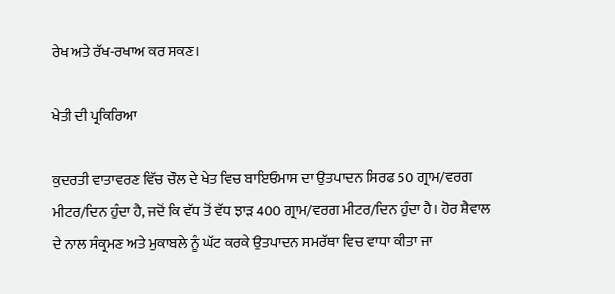ਰੇਖ ਅਤੇ ਰੱਖ-ਰਖਾਅ ਕਰ ਸਕਣ।

ਖੇਤੀ ਦੀ ਪ੍ਰਕਿਰਿਆ

ਕੁਦਰਤੀ ਵਾਤਾਵਰਣ ਵਿੱਚ ਚੌਲ ਦੇ ਖੇਤ ਵਿਚ ਬਾਇਓਮਾਸ ਦਾ ਉਤਪਾਦਨ ਸਿਰਫ 50 ਗ੍ਰਾਮ/ਵਰਗ ਮੀਟਰ/ਦਿਨ ਹੁੰਦਾ ਹੈ, ਜਦੋਂ ਕਿ ਵੱਧ ਤੋਂ ਵੱਧ ਝਾੜ 400 ਗ੍ਰਾਮ/ਵਰਗ ਮੀਟਰ/ਦਿਨ ਹੁੰਦਾ ਹੈ। ਹੋਰ ਸ਼ੈਵਾਲ ਦੇ ਨਾਲ ਸੰਕ੍ਰਮਣ ਅਤੇ ਮੁਕਾਬਲੇ ਨੂੰ ਘੱਟ ਕਰਕੇ ਉਤਪਾਦਨ ਸਮਰੱਥਾ ਵਿਚ ਵਾਧਾ ਕੀਤਾ ਜਾ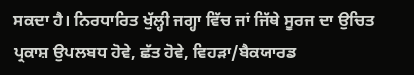ਸਕਦਾ ਹੈ। ਨਿਰਧਾਰਿਤ ਖੁੱਲ੍ਹੀ ਜਗ੍ਹਾ ਵਿੱਚ ਜਾਂ ਜਿੱਥੇ ਸੂਰਜ ਦਾ ਉਚਿਤ ਪ੍ਰਕਾਸ਼ ਉਪਲਬਧ ਹੋਵੇ, ਛੱਤ ਹੋਵੇ, ਵਿਹੜਾ/ਬੈਕਯਾਰਡ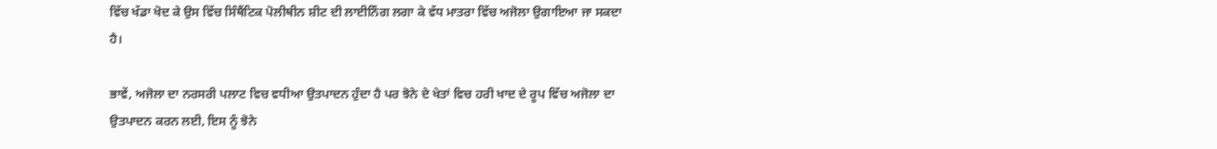ਵਿੱਚ ਖੱਡਾ ਖੋਦ ਕੇ ਉਸ ਵਿੱਚ ਸਿੰਥੈਂਟਿਕ ਪੋਲੀਥੀਨ ਸ਼ੀਟ ਦੀ ਲਾਈਨਿੰਗ ਲਗਾ ਕੇ ਵੱਧ ਮਾਤਰਾ ਵਿੱਚ ਅਜੋਲਾ ਉਗਾਇਆ ਜਾ ਸਕਦਾ ਹੈ।

ਭਾਵੇਂ, ਅਜੋਲਾ ਦਾ ਨਰਸਰੀ ਪਲਾਟ ਵਿਚ ਵਧੀਆ ਉਤਪਾਦਨ ਹੁੰਦਾ ਹੈ ਪਰ ਝੋਨੇ ਦੇ ਖੇਤਾਂ ਵਿਚ ਹਰੀ ਖਾਦ ਦੇ ਰੂਪ ਵਿੱਚ ਅਜੋਲਾ ਦਾ ਉਤਪਾਦਨ ਕਰਨ ਲਈ, ਇਸ ਨੂੰ ਝੋਨੇ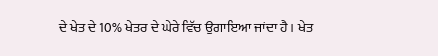ਦੇ ਖੇਤ ਦੇ 10% ਖੇਤਰ ਦੇ ਘੇਰੇ ਵਿੱਚ ਉਗਾਇਆ ਜਾਂਦਾ ਹੈ। ਖੇਤ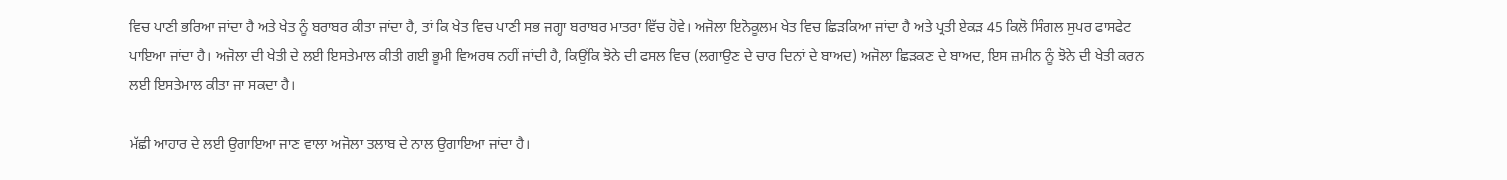ਵਿਚ ਪਾਣੀ ਭਰਿਆ ਜਾਂਦਾ ਹੈ ਅਤੇ ਖੇਤ ਨੂੰ ਬਰਾਬਰ ਕੀਤਾ ਜਾਂਦਾ ਹੈ, ਤਾਂ ਕਿ ਖੇਤ ਵਿਚ ਪਾਣੀ ਸਭ ਜਗ੍ਹਾ ਬਰਾਬਰ ਮਾਤਰਾ ਵਿੱਚ ਹੋਵੇ। ਅਜੋਲਾ ਇਨੋਕੂਲਮ ਖੇਤ ਵਿਚ ਛਿੜਕਿਆ ਜਾਂਦਾ ਹੈ ਅਤੇ ਪ੍ਰਤੀ ਏਕੜ 45 ਕਿਲੋ ਸਿੰਗਲ ਸੁਪਰ ਫਾਸਫੇਟ ਪਾਇਆ ਜਾਂਦਾ ਹੈ। ਅਜੋਲਾ ਦੀ ਖੇਤੀ ਦੇ ਲਈ ਇਸਤੇਮਾਲ ਕੀਤੀ ਗਈ ਭੂਮੀ ਵਿਅਰਥ ਨਹੀਂ ਜਾਂਦੀ ਹੈ, ਕਿਉਂਕਿ ਝੋਨੇ ਦੀ ਫਸਲ ਵਿਚ (ਲਗਾਉਣ ਦੇ ਚਾਰ ਦਿਨਾਂ ਦੇ ਬਾਅਦ) ਅਜੋਲਾ ਛਿੜਕਣ ਦੇ ਬਾਅਦ, ਇਸ ਜ਼ਮੀਨ ਨੂੰ ਝੋਨੇ ਦੀ ਖੇਤੀ ਕਰਨ ਲਈ ਇਸਤੇਮਾਲ ਕੀਤਾ ਜਾ ਸਕਦਾ ਹੈ।

ਮੱਛੀ ਆਹਾਰ ਦੇ ਲਈ ਉਗਾਇਆ ਜਾਣ ਵਾਲਾ ਅਜੋਲਾ ਤਲਾਬ ਦੇ ਨਾਲ ਉਗਾਇਆ ਜਾਂਦਾ ਹੈ।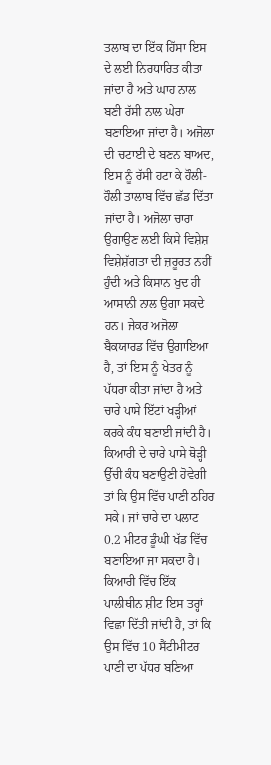ਤਲਾਬ ਦਾ ਇੱਕ ਹਿੱਸਾ ਇਸ ਦੇ ਲਈ ਨਿਰਧਾਰਿਤ ਕੀਤਾ ਜਾਂਦਾ ਹੈ ਅਤੇ ਘਾਹ ਨਾਲ ਬਣੀ ਰੱਸੀ ਨਾਲ ਘੇਰਾ ਬਣਾਇਆ ਜਾਂਦਾ ਹੈ। ਅਜੋਲਾ ਦੀ ਚਟਾਈ ਦੇ ਬਣਨ ਬਾਅਦ, ਇਸ ਨੂੰ ਰੱਸੀ ਹਟਾ ਕੇ ਹੌਲੀ-ਹੌਲੀ ਤਾਲਾਬ ਵਿੱਚ ਛੱਡ ਦਿੱਤਾ ਜਾਂਦਾ ਹੈ। ਅਜੋਲਾ ਚਾਰਾ ਉਗਾਉਣ ਲਈ ਕਿਸੇ ਵਿਸ਼ੇਸ਼ ਵਿਸ਼ੇਸ਼ੱਗਤਾ ਦੀ ਜ਼ਰੂਰਤ ਨਹੀਂ ਹੁੰਦੀ ਅਤੇ ਕਿਸਾਨ ਖੁਦ ਹੀ ਆਸਾਨੀ ਨਾਲ ਉਗਾ ਸਕਦੇ ਹਨ। ਜੇਕਰ ਅਜੋਲਾ ਬੈਕਯਾਰਡ ਵਿੱਚ ਉਗਾਇਆ ਹੈ, ਤਾਂ ਇਸ ਨੂੰ ਖੇਤਰ ਨੂੰ ਪੱਧਰਾ ਕੀਤਾ ਜਾਂਦਾ ਹੈ ਅਤੇ ਚਾਰੇ ਪਾਸੇ ਇੱਟਾਂ ਖੜ੍ਹੀਆਂ ਕਰਕੇ ਕੰਧ ਬਣਾਈ ਜਾਂਦੀ ਹੈ। ਕਿਆਰੀ ਦੇ ਚਾਰੇ ਪਾਸੇ ਥੋੜ੍ਹੀ ਉੱਚੀ ਕੰਧ ਬਣਾਉਣੀ ਹੋਵੇਗੀ ਤਾਂ ਕਿ ਉਸ ਵਿੱਚ ਪਾਣੀ ਠਹਿਰ ਸਕੇ। ਜਾਂ ਚਾਰੇ ਦਾ ਪਲਾਟ 0.2 ਮੀਟਰ ਡੂੰਘੀ ਖੱਡ ਵਿੱਚ ਬਣਾਇਆ ਜਾ ਸਕਦਾ ਹੈ। ਕਿਆਰੀ ਵਿੱਚ ਇੱਕ ਪਾਲੀਥੀਨ ਸ਼ੀਟ ਇਸ ਤਰ੍ਹਾਂ ਵਿਛਾ ਦਿੱਤੀ ਜਾਂਦੀ ਹੈ, ਤਾਂ ਕਿ ਉਸ ਵਿੱਚ 10 ਸੈਂਟੀਮੀਟਰ ਪਾਣੀ ਦਾ ਪੱਧਰ ਬਣਿਆ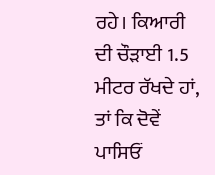ਰਹੇ। ਕਿਆਰੀ ਦੀ ਚੌੜਾਈ 1.5 ਮੀਟਰ ਰੱਖਦੇ ਹਾਂ, ਤਾਂ ਕਿ ਦੋਵੇਂ ਪਾਸਿਓਂ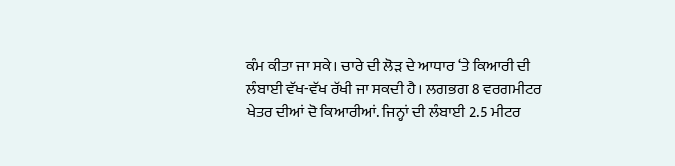ਕੰਮ ਕੀਤਾ ਜਾ ਸਕੇ। ਚਾਰੇ ਦੀ ਲੋੜ ਦੇ ਆਧਾਰ ‘ਤੇ ਕਿਆਰੀ ਦੀ ਲੰਬਾਈ ਵੱਖ-ਵੱਖ ਰੱਖੀ ਜਾ ਸਕਦੀ ਹੈ। ਲਗਭਗ 8 ਵਰਗਮੀਟਰ ਖੇਤਰ ਦੀਆਂ ਦੋ ਕਿਆਰੀਆਂ. ਜਿਨ੍ਹਾਂ ਦੀ ਲੰਬਾਈ 2.5 ਮੀਟਰ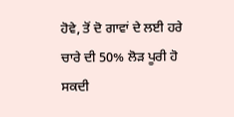ਹੋਵੇ, ਤੋਂ ਦੋ ਗਾਵਾਂ ਦੇ ਲਈ ਹਰੇ ਚਾਰੇ ਦੀ 50% ਲੋੜ ਪੂਰੀ ਹੋ ਸਕਦੀ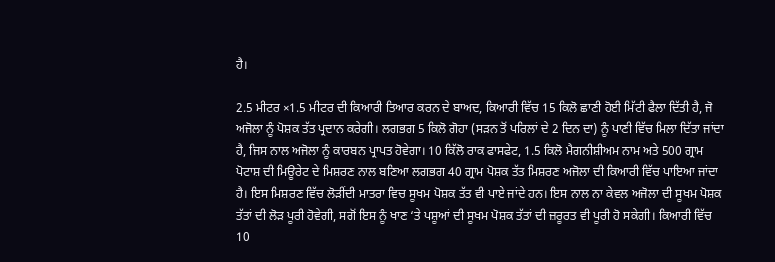ਹੈ।

2.5 ਮੀਟਰ ×1.5 ਮੀਟਰ ਦੀ ਕਿਆਰੀ ਤਿਆਰ ਕਰਨ ਦੇ ਬਾਅਦ, ਕਿਆਰੀ ਵਿੱਚ 15 ਕਿਲੋ ਛਾਣੀ ਹੋਈ ਮਿੱਟੀ ਫੈਲਾ ਦਿੱਤੀ ਹੈ, ਜੋ ਅਜੋਲਾ ਨੂੰ ਪੋਸ਼ਕ ਤੱਤ ਪ੍ਰਦਾਨ ਕਰੇਗੀ। ਲਗਭਗ 5 ਕਿਲੋ ਗੋਹਾ (ਸੜਨ ਤੋਂ ਪਰਿਲਾਂ ਦੇ 2 ਦਿਨ ਦਾ) ਨੂੰ ਪਾਣੀ ਵਿੱਚ ਮਿਲਾ ਦਿੱਤਾ ਜਾਂਦਾ ਹੈ, ਜਿਸ ਨਾਲ ਅਜੋਲਾ ਨੂੰ ਕਾਰਬਨ ਪ੍ਰਾਪਤ ਹੋਵੇਗਾ। 10 ਕਿੱਲੋ ਰਾਕ ਫਾਸਫੇਟ, 1.5 ਕਿਲੋ ਮੈਗਨੀਸ਼ੀਅਮ ਨਾਮ ਅਤੇ 500 ਗ੍ਰਾਮ ਪੋਟਾਸ਼ ਦੀ ਮਿਊਰੇਟ ਦੇ ਮਿਸ਼ਰਣ ਨਾਲ ਬਣਿਆ ਲਗਭਗ 40 ਗ੍ਰਾਮ ਪੋਸ਼ਕ ਤੱਤ ਮਿਸ਼ਰਣ ਅਜੋਲਾ ਦੀ ਕਿਆਰੀ ਵਿੱਚ ਪਾਇਆ ਜਾਂਦਾ ਹੈ। ਇਸ ਮਿਸ਼ਰਣ ਵਿੱਚ ਲੋੜੀਂਦੀ ਮਾਤਰਾ ਵਿਚ ਸੂਖਮ ਪੋਸ਼ਕ ਤੱਤ ਵੀ ਪਾਏ ਜਾਂਦੇ ਹਨ। ਇਸ ਨਾਲ ਨਾ ਕੇਵਲ ਅਜੋਲਾ ਦੀ ਸੂਖਮ ਪੋਸ਼ਕ ਤੱਤਾਂ ਦੀ ਲੋੜ ਪੂਰੀ ਹੋਵੇਗੀ, ਸਗੋਂ ਇਸ ਨੂੰ ਖਾਣ ‘ਤੇ ਪਸ਼ੂਆਂ ਦੀ ਸੂਖਮ ਪੋਸ਼ਕ ਤੱਤਾਂ ਦੀ ਜ਼ਰੂਰਤ ਵੀ ਪੂਰੀ ਹੋ ਸਕੇਗੀ। ਕਿਆਰੀ ਵਿੱਚ 10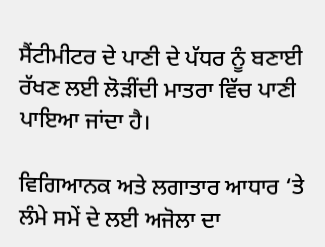ਸੈਂਟੀਮੀਟਰ ਦੇ ਪਾਣੀ ਦੇ ਪੱਧਰ ਨੂੰ ਬਣਾਈ ਰੱਖਣ ਲਈ ਲੋੜੀਂਦੀ ਮਾਤਰਾ ਵਿੱਚ ਪਾਣੀ ਪਾਇਆ ਜਾਂਦਾ ਹੈ।

ਵਿਗਿਆਨਕ ਅਤੇ ਲਗਾਤਾਰ ਆਧਾਰ ‘ਤੇ ਲੰਮੇ ਸਮੇਂ ਦੇ ਲਈ ਅਜੋਲਾ ਦਾ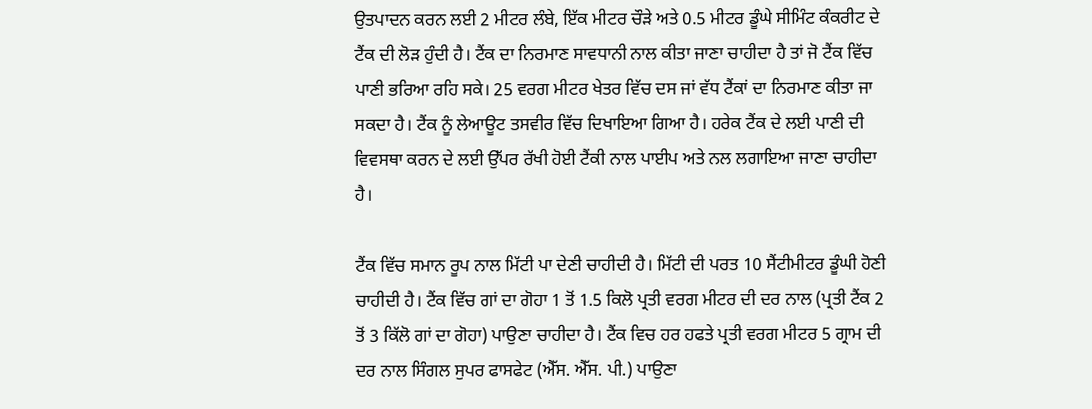ਉਤਪਾਦਨ ਕਰਨ ਲਈ 2 ਮੀਟਰ ਲੰਬੇ, ਇੱਕ ਮੀਟਰ ਚੌੜੇ ਅਤੇ 0.5 ਮੀਟਰ ਡੂੰਘੇ ਸੀਮਿੰਟ ਕੰਕਰੀਟ ਦੇ ਟੈਂਕ ਦੀ ਲੋੜ ਹੁੰਦੀ ਹੈ। ਟੈਂਕ ਦਾ ਨਿਰਮਾਣ ਸਾਵਧਾਨੀ ਨਾਲ ਕੀਤਾ ਜਾਣਾ ਚਾਹੀਦਾ ਹੈ ਤਾਂ ਜੋ ਟੈਂਕ ਵਿੱਚ ਪਾਣੀ ਭਰਿਆ ਰਹਿ ਸਕੇ। 25 ਵਰਗ ਮੀਟਰ ਖੇਤਰ ਵਿੱਚ ਦਸ ਜਾਂ ਵੱਧ ਟੈਂਕਾਂ ਦਾ ਨਿਰਮਾਣ ਕੀਤਾ ਜਾ ਸਕਦਾ ਹੈ। ਟੈਂਕ ਨੂੰ ਲੇਆਊਟ ਤਸਵੀਰ ਵਿੱਚ ਦਿਖਾਇਆ ਗਿਆ ਹੈ। ਹਰੇਕ ਟੈਂਕ ਦੇ ਲਈ ਪਾਣੀ ਦੀ ਵਿਵਸਥਾ ਕਰਨ ਦੇ ਲਈ ਉੱਪਰ ਰੱਖੀ ਹੋਈ ਟੈਂਕੀ ਨਾਲ ਪਾਈਪ ਅਤੇ ਨਲ ਲਗਾਇਆ ਜਾਣਾ ਚਾਹੀਦਾ ਹੈ।

ਟੈਂਕ ਵਿੱਚ ਸਮਾਨ ਰੂਪ ਨਾਲ ਮਿੱਟੀ ਪਾ ਦੇਣੀ ਚਾਹੀਦੀ ਹੈ। ਮਿੱਟੀ ਦੀ ਪਰਤ 10 ਸੈਂਟੀਮੀਟਰ ਡੂੰਘੀ ਹੋਣੀ ਚਾਹੀਦੀ ਹੈ। ਟੈਂਕ ਵਿੱਚ ਗਾਂ ਦਾ ਗੋਹਾ 1 ਤੋਂ 1.5 ਕਿਲੋ ਪ੍ਰਤੀ ਵਰਗ ਮੀਟਰ ਦੀ ਦਰ ਨਾਲ (ਪ੍ਰਤੀ ਟੈਂਕ 2 ਤੋਂ 3 ਕਿੱਲੋ ਗਾਂ ਦਾ ਗੋਹਾ) ਪਾਉਣਾ ਚਾਹੀਦਾ ਹੈ। ਟੈਂਕ ਵਿਚ ਹਰ ਹਫਤੇ ਪ੍ਰਤੀ ਵਰਗ ਮੀਟਰ 5 ਗ੍ਰਾਮ ਦੀ ਦਰ ਨਾਲ ਸਿੰਗਲ ਸੁਪਰ ਫਾਸਫੇਟ (ਐੱਸ. ਐੱਸ. ਪੀ.) ਪਾਉਣਾ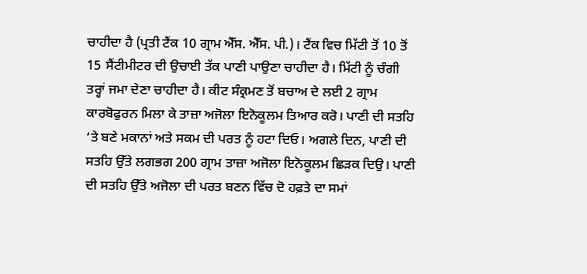ਚਾਹੀਦਾ ਹੈ (ਪ੍ਰਤੀ ਟੈਂਕ 10 ਗ੍ਰਾਮ ਐੱਸ. ਐੱਸ. ਪੀ.)। ਟੈਂਕ ਵਿਚ ਮਿੱਟੀ ਤੋਂ 10 ਤੋਂ 15 ਸੈਂਟੀਮੀਟਰ ਦੀ ਉਚਾਈ ਤੱਕ ਪਾਣੀ ਪਾਉਣਾ ਚਾਹੀਦਾ ਹੈ। ਮਿੱਟੀ ਨੂੰ ਚੰਗੀ ਤਰ੍ਹਾਂ ਜਮਾ ਦੇਣਾ ਚਾਹੀਦਾ ਹੈ। ਕੀਟ ਸੰਕ੍ਰਮਣ ਤੋਂ ਬਚਾਅ ਦੇ ਲਈ 2 ਗ੍ਰਾਮ ਕਾਰਬੋਫੁਰਨ ਮਿਲਾ ਕੇ ਤਾਜ਼ਾ ਅਜੋਲਾ ਇਨੋਕੂਲਮ ਤਿਆਰ ਕਰੋ। ਪਾਣੀ ਦੀ ਸਤਹਿ ‘ਤੇ ਬਣੇ ਮਕਾਨਾਂ ਅਤੇ ਸਕਮ ਦੀ ਪਰਤ ਨੂੰ ਹਟਾ ਦਿਓ। ਅਗਲੇ ਦਿਨ, ਪਾਣੀ ਦੀ ਸਤਹਿ ਉੱਤੇ ਲਗਭਗ 200 ਗ੍ਰਾਮ ਤਾਜ਼ਾ ਅਜੋਲਾ ਇਨੋਕੂਲਮ ਛਿੜਕ ਦਿਉ। ਪਾਣੀ ਦੀ ਸਤਹਿ ਉੱਤੇ ਅਜੋਲਾ ਦੀ ਪਰਤ ਬਣਨ ਵਿੱਚ ਦੋ ਹਫ਼ਤੇ ਦਾ ਸਮਾਂ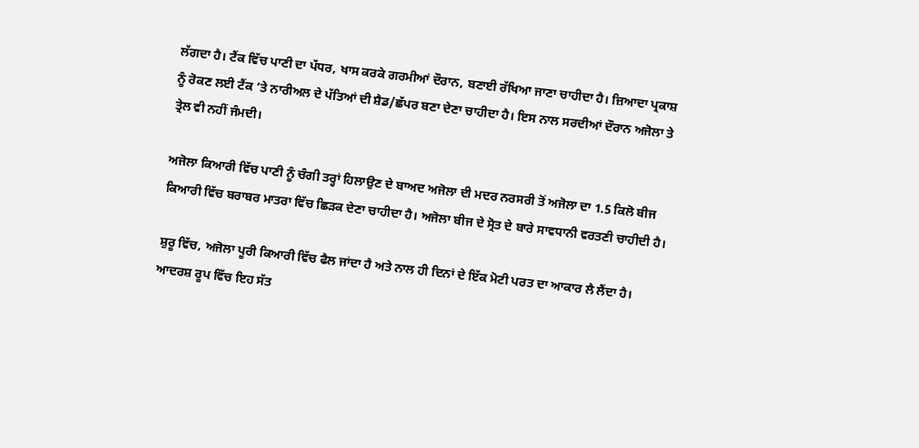ਲੱਗਦਾ ਹੈ। ਟੈਂਕ ਵਿੱਚ ਪਾਣੀ ਦਾ ਪੱਧਰ, ਖਾਸ ਕਰਕੇ ਗਰਮੀਆਂ ਦੌਰਾਨ, ਬਣਾਈ ਰੱਖਿਆ ਜਾਣਾ ਚਾਹੀਦਾ ਹੈ। ਜ਼ਿਆਦਾ ਪ੍ਰਕਾਸ਼ ਨੂੰ ਰੋਕਣ ਲਈ ਟੈਂਕ ‘ਤੇ ਨਾਰੀਅਲ ਦੇ ਪੱਤਿਆਂ ਦੀ ਸ਼ੈਡ/ਛੱਪਰ ਬਣਾ ਦੇਣਾ ਚਾਹੀਦਾ ਹੈ। ਇਸ ਨਾਲ ਸਰਦੀਆਂ ਦੌਰਾਨ ਅਜੋਲਾ ਤੇ ਤ੍ਰੇਲ ਵੀ ਨਹੀਂ ਜੰਮਦੀ।

ਅਜੋਲਾ ਕਿਆਰੀ ਵਿੱਚ ਪਾਣੀ ਨੂੰ ਚੰਗੀ ਤਰ੍ਹਾਂ ਹਿਲਾਉਣ ਦੇ ਬਾਅਦ ਅਜੋਲਾ ਦੀ ਮਦਰ ਨਰਸਰੀ ਤੋਂ ਅਜੋਲਾ ਦਾ 1.5 ਕਿਲੋ ਬੀਜ ਕਿਆਰੀ ਵਿੱਚ ਬਰਾਬਰ ਮਾਤਰਾ ਵਿੱਚ ਛਿੜਕ ਦੇਣਾ ਚਾਹੀਦਾ ਹੈ। ਅਜੋਲਾ ਬੀਜ ਦੇ ਸ੍ਰੋਤ ਦੇ ਬਾਰੇ ਸਾਵਧਾਨੀ ਵਰਤਣੀ ਚਾਹੀਦੀ ਹੈ।

ਸ਼ੁਰੂ ਵਿੱਚ, ਅਜੋਲਾ ਪੂਰੀ ਕਿਆਰੀ ਵਿੱਚ ਫੈਲ ਜਾਂਦਾ ਹੈ ਅਤੇ ਨਾਲ ਹੀ ਦਿਨਾਂ ਦੇ ਇੱਕ ਮੋਟੀ ਪਰਤ ਦਾ ਆਕਾਰ ਲੈ ਲੈਂਦਾ ਹੈ। ਆਦਰਸ਼ ਰੂਪ ਵਿੱਚ ਇਹ ਸੱਤ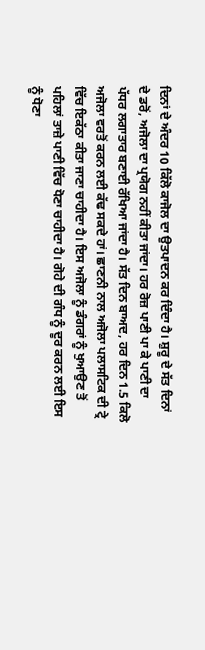ਦਿਨਾਂ ਦੇ ਅੰਦਰ 10 ਕਿੱਲੋ ਕਾਜੋਲ ਦਾ ਉਤਪਾਦਨ ਕਰ ਦਿੰਦਾ ਹੈ। ਸ਼ੁਰੂ ਦੇ ਸੱਤ ਦਿਨਾਂ ਦੇ ਡਰੋਂ, ਅਜੋਲਾ ਦਾ ਪ੍ਰਯੋਗ ਨਹੀਂ ਕੀਤਾ ਜਾਂਦਾ। ਹਰ ਰੋਜ਼ ਪਾਣੀ ਪਾ ਕੇ ਪਾਣੀ ਦਾ ਪੱਧਰ ਲਗਾਤਾਰ ਬਣਾਈ ਰੱਖਿਆ ਜਾਂਦਾ ਹੈ। ਸੱਤ ਦਿਨ ਬਾਅਦ, ਹਰ ਦਿਨ 1.5 ਕਿਲੋ ਅਜੋਲਾ ਵਰਤੋਂ ਕਰਨ ਲਈ ਕੱਢ ਸਕਦੇ ਹਾਂ। ਛਾਣਨੀ ਨਾਲ ਅਜੋਲਾ ਪਲਾਸਟਿਕ ਦੀ ਟ੍ਰੇ ਵਿੱਚ ਇਕੱਠਾ ਕੀਤਾ ਜਾਣਾ ਚਾਹੀਦਾ ਹੈ। ਇਸ ਅਜੋਲਾ ਨੂੰ ਡੰਗਰਾਂ ਨੂੰ ਖੁਆਉਣ ਤੋਂ ਪਹਿਲਾਂ ਤਾਜ਼ੇ ਪਾਣੀ ਵਿੱਚ ਧੋਣਾ ਚਾਹੀਦਾ ਹੈ। ਗੋਹੇ ਦੀ ਗੰਧ ਨੂੰ ਦੂਰ ਕਰਨ ਲਈ ਇਸ ਨੂੰ ਧੋਣਾ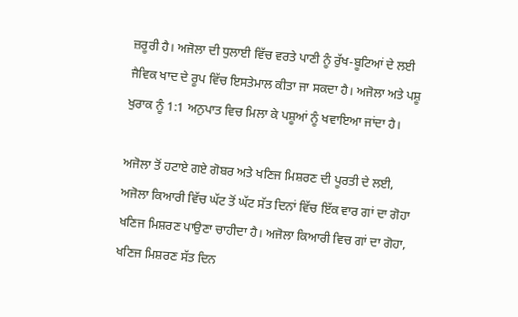ਜ਼ਰੂਰੀ ਹੈ। ਅਜੋਲਾ ਦੀ ਧੁਲਾਈ ਵਿੱਚ ਵਰਤੇ ਪਾਣੀ ਨੂੰ ਰੁੱਖ-ਬੂਟਿਆਂ ਦੇ ਲਈ ਜੈਵਿਕ ਖਾਦ ਦੇ ਰੂਪ ਵਿੱਚ ਇਸਤੇਮਾਲ ਕੀਤਾ ਜਾ ਸਕਦਾ ਹੈ। ਅਜੋਲਾ ਅਤੇ ਪਸ਼ੂ ਖੁਰਾਕ ਨੂੰ 1:1 ਅਨੁਪਾਤ ਵਿਚ ਮਿਲਾ ਕੇ ਪਸ਼ੂਆਂ ਨੂੰ ਖਵਾਇਆ ਜਾਂਦਾ ਹੈ।

ਅਜੋਲਾ ਤੋਂ ਹਟਾਏ ਗਏ ਗੋਬਰ ਅਤੇ ਖਣਿਜ ਮਿਸ਼ਰਣ ਦੀ ਪੂਰਤੀ ਦੇ ਲਈ, ਅਜੋਲਾ ਕਿਆਰੀ ਵਿੱਚ ਘੱਟ ਤੋਂ ਘੱਟ ਸੱਤ ਦਿਨਾਂ ਵਿੱਚ ਇੱਕ ਵਾਰ ਗਾਂ ਦਾ ਗੋਹਾ ਖਣਿਜ ਮਿਸ਼ਰਣ ਪਾਉਣਾ ਚਾਹੀਦਾ ਹੈ। ਅਜੋਲਾ ਕਿਆਰੀ ਵਿਚ ਗਾਂ ਦਾ ਗੋਹਾ, ਖਣਿਜ ਮਿਸ਼ਰਣ ਸੱਤ ਦਿਨ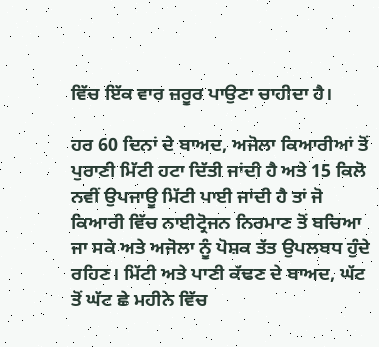ਵਿੱਚ ਇੱਕ ਵਾਰ ਜ਼ਰੂਰ ਪਾਉਣਾ ਚਾਹੀਦਾ ਹੈ।

ਹਰ 60 ਦਿਨਾਂ ਦੇ ਬਾਅਦ, ਅਜੋਲਾ ਕਿਆਰੀਆਂ ਤੋਂ ਪੁਰਾਣੀ ਮਿੱਟੀ ਹਟਾ ਦਿੱਤੀ ਜਾਂਦੀ ਹੈ ਅਤੇ 15 ਕਿਲੋ ਨਵੀਂ ਉਪਜਾਊ ਮਿੱਟੀ ਪਾਈ ਜਾਂਦੀ ਹੈ ਤਾਂ ਜੋ ਕਿਆਰੀ ਵਿੱਚ ਨਾਈਟ੍ਰੋਜਨ ਨਿਰਮਾਣ ਤੋਂ ਬਚਿਆ ਜਾ ਸਕੇ ਅਤੇ ਅਜੋਲਾ ਨੂੰ ਪੋਸ਼ਕ ਤੱਤ ਉਪਲਬਧ ਹੁੰਦੇ ਰਹਿਣ। ਮਿੱਟੀ ਅਤੇ ਪਾਣੀ ਕੱਢਣ ਦੇ ਬਾਅਦ, ਘੱਟ ਤੋਂ ਘੱਟ ਛੇ ਮਹੀਨੇ ਵਿੱਚ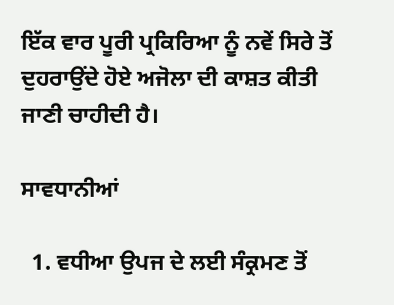ਇੱਕ ਵਾਰ ਪੂਰੀ ਪ੍ਰਕਿਰਿਆ ਨੂੰ ਨਵੇਂ ਸਿਰੇ ਤੋਂ ਦੁਹਰਾਉਂਦੇ ਹੋਏ ਅਜੋਲਾ ਦੀ ਕਾਸ਼ਤ ਕੀਤੀ ਜਾਣੀ ਚਾਹੀਦੀ ਹੈ।

ਸਾਵਧਾਨੀਆਂ

  1. ਵਧੀਆ ਉਪਜ ਦੇ ਲਈ ਸੰਕ੍ਰਮਣ ਤੋਂ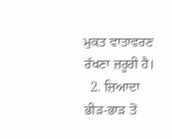ਮੁਕਤ ਵਾਤਾਵਰਣ ਰੱਖਣਾ ਜ਼ਰੂਰੀ ਹੈ।
  2. ਜ਼ਿਆਦਾ ਭੀੜ-ਭਾੜ ਤੋਂ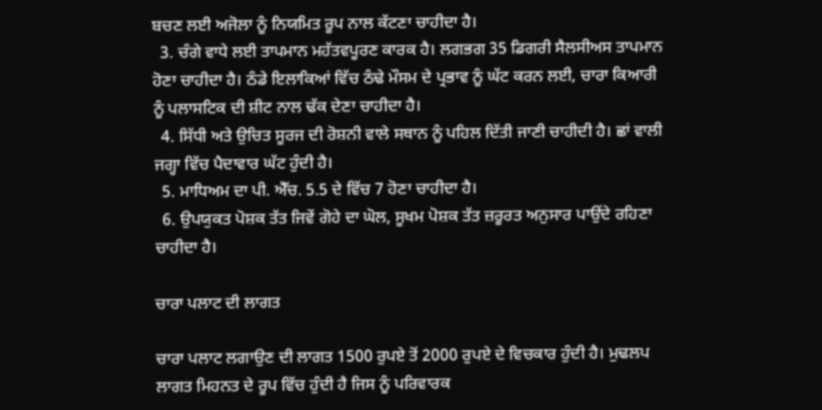ਬਚਣ ਲਈ ਅਜੋਲਾ ਨੂੰ ਨਿਯਮਿਤ ਰੂਪ ਨਾਲ ਕੱਟਣਾ ਚਾਹੀਦਾ ਹੈ।
  3. ਚੰਗੇ ਵਾਧੇ ਲਈ ਤਾਪਮਾਨ ਮਹੱਤਵਪੂਰਣ ਕਾਰਕ ਹੈ। ਲਗਭਗ 35 ਡਿਗਰੀ ਸੈਲਸੀਅਸ ਤਾਪਮਾਨ ਹੋਣਾ ਚਾਹੀਦਾ ਹੈ। ਠੰਡੇ ਇਲਾਕਿਆਂ ਵਿੱਚ ਠੰਢੇ ਮੌਸਮ ਦੇ ਪ੍ਰਭਾਵ ਨੂੰ ਘੱਟ ਕਰਨ ਲਈ, ਚਾਰਾ ਕਿਆਰੀ ਨੂੰ ਪਲਾਸਟਿਕ ਦੀ ਸ਼ੀਟ ਨਾਲ ਢੱਕ ਦੇਣਾ ਚਾਹੀਦਾ ਹੈ।
  4. ਸਿੱਧੀ ਅਤੇ ਉਚਿਤ ਸੂਰਜ ਦੀ ਰੋਸ਼ਨੀ ਵਾਲੇ ਸਥਾਨ ਨੂੰ ਪਹਿਲ ਦਿੱਤੀ ਜਾਣੀ ਚਾਹੀਦੀ ਹੈ। ਛਾਂ ਵਾਲੀ ਜਗ੍ਹਾ ਵਿੱਚ ਪੈਦਾਵਾਰ ਘੱਟ ਹੁੰਦੀ ਹੈ।
  5. ਮਾਧਿਅਮ ਦਾ ਪੀ. ਐੱਚ. 5.5 ਦੇ ਵਿੱਚ 7 ਹੋਣਾ ਚਾਹੀਦਾ ਹੈ।
  6. ਉਪਯੁਕਤ ਪੋਸ਼ਕ ਤੱਤ ਜਿਵੇਂ ਗੋਹੇ ਦਾ ਘੋਲ, ਸੂਖਮ ਪੋਸ਼ਕ ਤੱਤ ਜ਼ਰੂਰਤ ਅਨੁਸਾਰ ਪਾਉਂਦੇ ਰਹਿਣਾ ਚਾਹੀਦਾ ਹੈ।

ਚਾਰਾ ਪਲਾਟ ਦੀ ਲਾਗਤ

ਚਾਰਾ ਪਲਾਟ ਲਗਾਉਣ ਦੀ ਲਾਗਤ 1500 ਰੁਪਏ ਤੋਂ 2000 ਰੁਪਏ ਦੇ ਵਿਚਕਾਰ ਹੁੰਦੀ ਹੈ। ਮੁਢਲਪ ਲਾਗਤ ਮਿਹਨਤ ਦੇ ਰੂਪ ਵਿੱਚ ਹੁੰਦੀ ਹੈ ਜਿਸ ਨੂੰ ਪਰਿਵਾਰਕ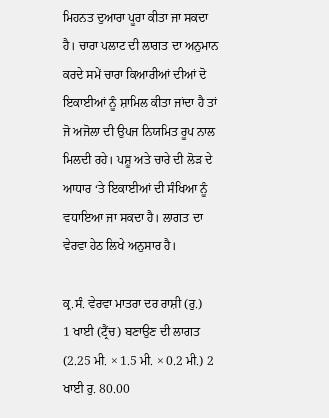ਮਿਹਨਤ ਦੁਆਰਾ ਪੂਰਾ ਕੀਤਾ ਜਾ ਸਕਦਾ ਹੈ। ਚਾਰਾ ਪਲਾਟ ਦੀ ਲਾਗਤ ਦਾ ਅਨੁਮਾਨ ਕਰਦੇ ਸਮੇਂ ਚਾਰਾ ਕਿਆਰੀਆਂ ਦੀਆਂ ਦੋ ਇਕਾਈਆਂ ਨੂੰ ਸ਼ਾਮਿਲ ਕੀਤਾ ਜਾਂਦਾ ਹੈ ਤਾਂ ਜੋ ਅਜੋਲਾ ਦੀ ਉਪਜ ਨਿਯਮਿਤ ਰੂਪ ਨਾਲ ਮਿਲਦੀ ਰਹੇ। ਪਸ਼ੂ ਅਤੇ ਚਾਰੇ ਦੀ ਲੋੜ ਦੇ ਆਧਾਰ ‘ਤੇ ਇਕਾਈਆਂ ਦੀ ਸੰਖਿਆ ਨੂੰ ਵਧਾਇਆ ਜਾ ਸਕਦਾ ਹੈ। ਲਾਗਤ ਦਾ ਵੇਰਵਾ ਹੇਠ ਲਿਖੇ ਅਨੁਸਾਰ ਹੈ।

ਕ੍ਰ.ਸੰ. ਵੇਰਵਾ ਮਾਤਰਾ ਦਰ ਰਾਸ਼ੀ (ਰੁ.)
1 ਖਾਈ (ਟ੍ਰੈਂਚ) ਬਣਾਉਣ ਦੀ ਲਾਗਤ (2.25 ਮੀ. × 1.5 ਮੀ. × 0.2 ਮੀ.) 2 ਖਾਈ ਰੁ. 80.00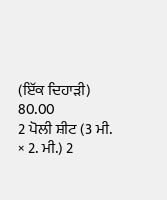(ਇੱਕ ਦਿਹਾੜੀ) 80.00
2 ਪੋਲੀ ਸ਼ੀਟ (3 ਮੀ. × 2. ਮੀ.) 2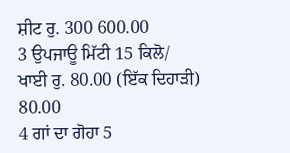ਸ਼ੀਟ ਰੁ. 300 600.00
3 ਉਪਜਾਊ ਮਿੱਟੀ 15 ਕਿਲੋ/ ਖਾਈ ਰੁ. 80.00 (ਇੱਕ ਦਿਹਾੜੀ) 80.00
4 ਗਾਂ ਦਾ ਗੋਹਾ 5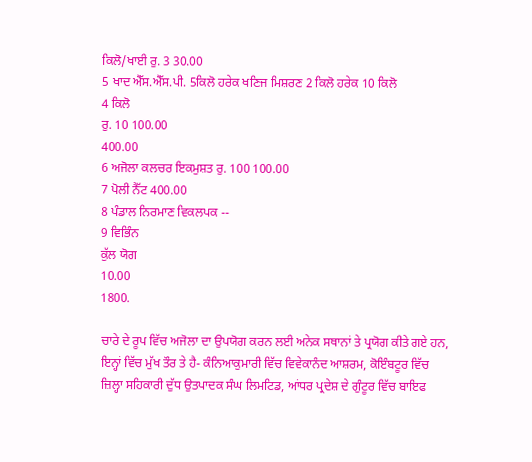ਕਿਲੋ/ਖਾਈ ਰੁ. 3 30.00
5 ਖਾਦ ਐੱਸ.ਐੱਸ.ਪੀ. 5ਕਿਲੋ ਹਰੇਕ ਖਣਿਜ ਮਿਸ਼ਰਣ 2 ਕਿਲੋ ਹਰੇਕ 10 ਕਿਲੋ
4 ਕਿਲੋ
ਰੁ. 10 100.00
400.00
6 ਅਜੋਲਾ ਕਲਚਰ ਇਕਮੁਸ਼ਤ ਰੁ. 100 100.00
7 ਪੋਲੀ ਨੈੱਟ 400.00
8 ਪੰਡਾਲ ਨਿਰਮਾਣ ਵਿਕਲਪਕ --
9 ਵਿਭਿੰਨ
ਕੁੱਲ ਯੋਗ
10.00
1800.

ਚਾਰੇ ਦੇ ਰੂਪ ਵਿੱਚ ਅਜੋਲਾ ਦਾ ਉਪਯੋਗ ਕਰਨ ਲਈ ਅਨੇਕ ਸਥਾਨਾਂ ਤੇ ਪ੍ਰਯੋਗ ਕੀਤੇ ਗਏ ਹਨ, ਇਨ੍ਹਾਂ ਵਿੱਚ ਮੁੱਖ ਤੌਰ ਤੇ ਹੈ- ਕੰਨਿਆਕੁਮਾਰੀ ਵਿੱਚ ਵਿਵੇਕਾਨੰਦ ਆਸ਼ਰਮ, ਕੋਇੰਬਟੂਰ ਵਿੱਚ ਜ਼ਿਲ੍ਹਾ ਸਹਿਕਾਰੀ ਦੁੱਧ ਉਤਪਾਦਕ ਸੰਘ ਲਿਮਟਿਡ, ਆਂਧਰ ਪ੍ਰਦੇਸ਼ ਦੇ ਗੁੰਟੂਰ ਵਿੱਚ ਬਾਇਫ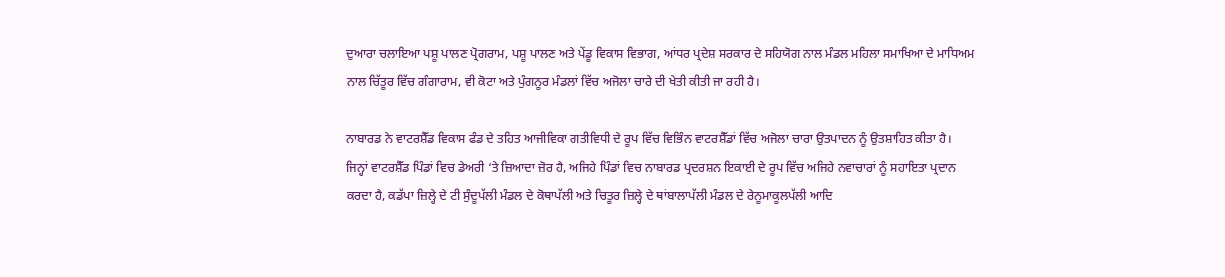ਦੁਆਰਾ ਚਲਾਇਆ ਪਸ਼ੂ ਪਾਲਣ ਪ੍ਰੋਗਰਾਮ, ਪਸ਼ੂ ਪਾਲਣ ਅਤੇ ਪੇਂਡੂ ਵਿਕਾਸ ਵਿਭਾਗ, ਆਂਧਰ ਪ੍ਰਦੇਸ਼ ਸਰਕਾਰ ਦੇ ਸਹਿਯੋਗ ਨਾਲ ਮੰਡਲ ਮਹਿਲਾ ਸਮਾਖਿਆ ਦੇ ਮਾਧਿਅਮ ਨਾਲ ਚਿੱਤੂਰ ਵਿੱਚ ਗੰਗਾਰਾਮ, ਵੀ ਕੋਟਾ ਅਤੇ ਪੁੰਗਨੂਰ ਮੰਡਲਾਂ ਵਿੱਚ ਅਜੋਲਾ ਚਾਰੇ ਦੀ ਖੇਤੀ ਕੀਤੀ ਜਾ ਰਹੀ ਹੈ।

ਨਾਬਾਰਡ ਨੇ ਵਾਟਰਸ਼ੈੱਡ ਵਿਕਾਸ ਫੰਡ ਦੇ ਤਹਿਤ ਆਜੀਵਿਕਾ ਗਤੀਵਿਧੀ ਦੇ ਰੂਪ ਵਿੱਚ ਵਿਭਿੰਨ ਵਾਟਰਸ਼ੈੱਡਾਂ ਵਿੱਚ ਅਜੋਲਾ ਚਾਰਾ ਉਤਪਾਦਨ ਨੂੰ ਉਤਸ਼ਾਹਿਤ ਕੀਤਾ ਹੈ। ਜਿਨ੍ਹਾਂ ਵਾਟਰਸ਼ੈੱਡ ਪਿੰਡਾਂ ਵਿਚ ਡੇਅਰੀ ‘ਤੇ ਜ਼ਿਆਦਾ ਜ਼ੋਰ ਹੈ, ਅਜਿਹੇ ਪਿੰਡਾਂ ਵਿਚ ਨਾਬਾਰਡ ਪ੍ਰਦਰਸ਼ਨ ਇਕਾਈ ਦੇ ਰੂਪ ਵਿੱਚ ਅਜਿਹੇ ਨਵਾਚਾਰਾਂ ਨੂੰ ਸਹਾਇਤਾ ਪ੍ਰਦਾਨ ਕਰਦਾ ਹੈ, ਕਡੱਪਾ ਜ਼ਿਲ੍ਹੇ ਦੇ ਟੀ ਸੁੰਦੂਪੱਲੀ ਮੰਡਲ ਦੇ ਕੋਥਾਪੱਲੀ ਅਤੇ ਚਿਤੂਰ ਜ਼ਿਲ੍ਹੇ ਦੇ ਥਾਂਬਾਲਾਪੱਲੀ ਮੰਡਲ ਦੇ ਰੇਨੂਮਾਕੂਲਪੱਲੀ ਆਦਿ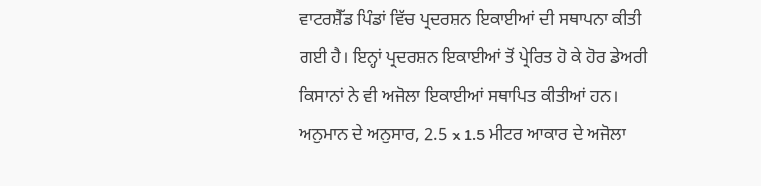ਵਾਟਰਸ਼ੈੱਡ ਪਿੰਡਾਂ ਵਿੱਚ ਪ੍ਰਦਰਸ਼ਨ ਇਕਾਈਆਂ ਦੀ ਸਥਾਪਨਾ ਕੀਤੀ ਗਈ ਹੈ। ਇਨ੍ਹਾਂ ਪ੍ਰਦਰਸ਼ਨ ਇਕਾਈਆਂ ਤੋਂ ਪ੍ਰੇਰਿਤ ਹੋ ਕੇ ਹੋਰ ਡੇਅਰੀ ਕਿਸਾਨਾਂ ਨੇ ਵੀ ਅਜੋਲਾ ਇਕਾਈਆਂ ਸਥਾਪਿਤ ਕੀਤੀਆਂ ਹਨ। ਅਨੁਮਾਨ ਦੇ ਅਨੁਸਾਰ, 2.5 x 1.5 ਮੀਟਰ ਆਕਾਰ ਦੇ ਅਜੋਲਾ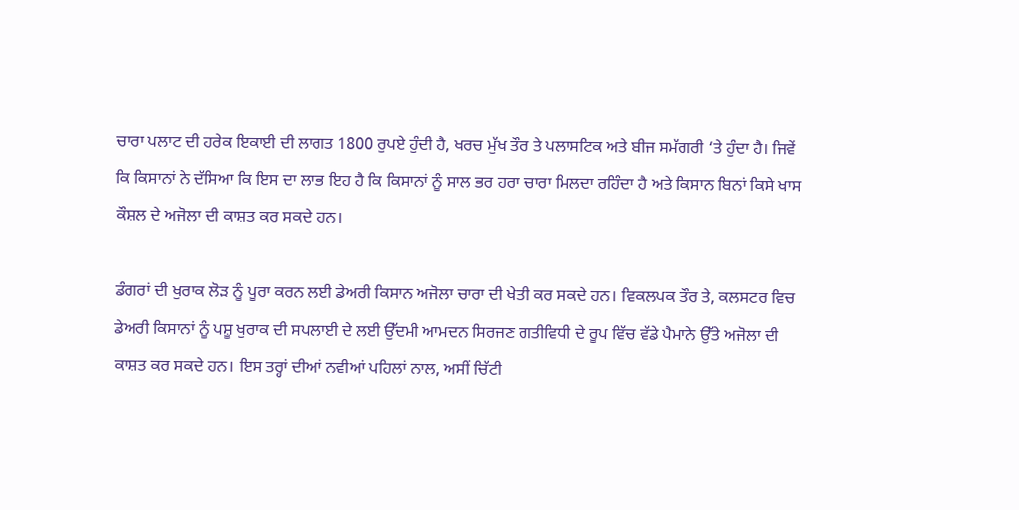ਚਾਰਾ ਪਲਾਟ ਦੀ ਹਰੇਕ ਇਕਾਈ ਦੀ ਲਾਗਤ 1800 ਰੁਪਏ ਹੁੰਦੀ ਹੈ, ਖਰਚ ਮੁੱਖ ਤੌਰ ਤੇ ਪਲਾਸਟਿਕ ਅਤੇ ਬੀਜ ਸਮੱਗਰੀ ‘ਤੇ ਹੁੰਦਾ ਹੈ। ਜਿਵੇਂ ਕਿ ਕਿਸਾਨਾਂ ਨੇ ਦੱਸਿਆ ਕਿ ਇਸ ਦਾ ਲਾਭ ਇਹ ਹੈ ਕਿ ਕਿਸਾਨਾਂ ਨੂੰ ਸਾਲ ਭਰ ਹਰਾ ਚਾਰਾ ਮਿਲਦਾ ਰਹਿੰਦਾ ਹੈ ਅਤੇ ਕਿਸਾਨ ਬਿਨਾਂ ਕਿਸੇ ਖਾਸ ਕੌਸ਼ਲ ਦੇ ਅਜੋਲਾ ਦੀ ਕਾਸ਼ਤ ਕਰ ਸਕਦੇ ਹਨ।

ਡੰਗਰਾਂ ਦੀ ਖੁਰਾਕ ਲੋੜ ਨੂੰ ਪੂਰਾ ਕਰਨ ਲਈ ਡੇਅਰੀ ਕਿਸਾਨ ਅਜੋਲਾ ਚਾਰਾ ਦੀ ਖੇਤੀ ਕਰ ਸਕਦੇ ਹਨ। ਵਿਕਲਪਕ ਤੌਰ ਤੇ, ਕਲਸਟਰ ਵਿਚ ਡੇਅਰੀ ਕਿਸਾਨਾਂ ਨੂੰ ਪਸ਼ੂ ਖੁਰਾਕ ਦੀ ਸਪਲਾਈ ਦੇ ਲਈ ਉੱਦਮੀ ਆਮਦਨ ਸਿਰਜਣ ਗਤੀਵਿਧੀ ਦੇ ਰੂਪ ਵਿੱਚ ਵੱਡੇ ਪੈਮਾਨੇ ਉੱਤੇ ਅਜੋਲਾ ਦੀ ਕਾਸ਼ਤ ਕਰ ਸਕਦੇ ਹਨ। ਇਸ ਤਰ੍ਹਾਂ ਦੀਆਂ ਨਵੀਆਂ ਪਹਿਲਾਂ ਨਾਲ, ਅਸੀਂ ਚਿੱਟੀ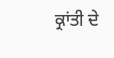ਕ੍ਰਾਂਤੀ ਦੇ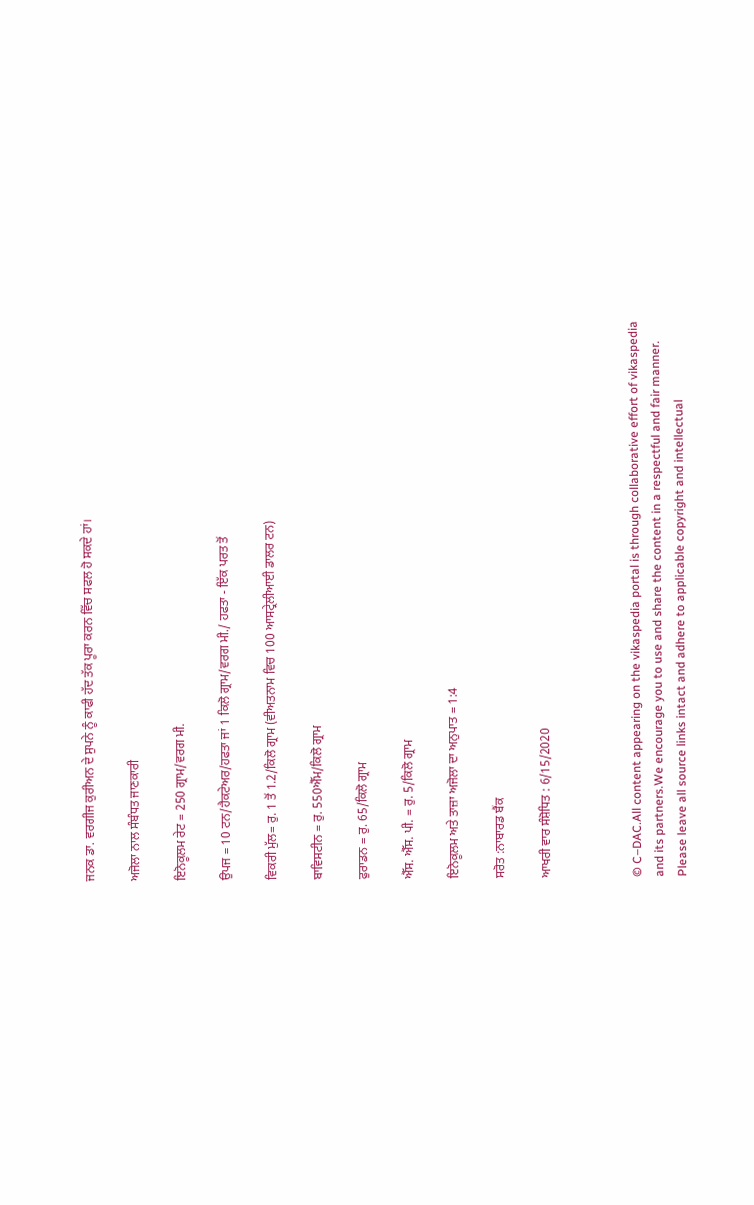ਜਨਕ ਡਾ. ਵਰਗੀਜ ਕੁਰੀਅਨ ਦੇ ਸੁਪਨੇ ਨੂੰ ਕਾਫੀ ਹੱਦ ਤੱਕ ਪੂਰਾ ਕਰਨ ਵਿੱਚ ਸਫਲ ਹੋ ਸਕਦੇ ਹਾਂ।

ਅਜੋਲਾ ਨਾਲ ਸੰਬੰਧਤ ਜਾਣਕਾਰੀ

ਇਨੋਕੂਲਮ ਰੇਟ = 250 ਗ੍ਰਾਮ/ਵਰਗ ਮੀ.

ਉਪਜ = 10 ਟਨ/ਹੈਕਟੇਅਰ/ਹਫਤਾ ਜਾਂ 1 ਕਿਲੋ ਗ੍ਰਾਮ/ਵਰਗ ਮੀ./ ਹਫਤਾ - ਇੱਕ ਪਰਤ ਤੋਂ

ਵਿਕਰੀ ਮੁੱਲ= ਰੁ. 1 ਤੋਂ 1.2/ਕਿਲੋ ਗ੍ਰਾਮ (ਵੀਅਤਨਾਮ ਵਿਚ 100 ਆਸਟ੍ਰੇਲੀਆਈ ਡਾਲਰ ਟਨ)

ਬਾਵਿਸਟੀਨ = ਰੁ. 550ਐੱਮ/ਕਿਲੋ ਗ੍ਰਾਮ

ਫੁਰਾਡਨ = ਰੁ. 65/ਕਿਲੋ ਗ੍ਰਾਮ

ਐੱਸ. ਐੱਸ. ਪੀ. = ਰੁ. 5/ਕਿਲੋ ਗ੍ਰਾਮ

ਇਨੋਕੂਲਮ ਅਤੇ ਤਾਜ਼ਾ ਅਜੋਲਾ ਦਾ ਅਨੁਪਾਤ = 1:4

ਸਰੋਤ :ਨਾਬਾਰਡ ਬੈਂਕ

ਆਖਰੀ ਵਾਰ ਸੰਸ਼ੋਧਿਤ : 6/15/2020



© C–DAC.All content appearing on the vikaspedia portal is through collaborative effort of vikaspedia and its partners.We encourage you to use and share the content in a respectful and fair manner. Please leave all source links intact and adhere to applicable copyright and intellectual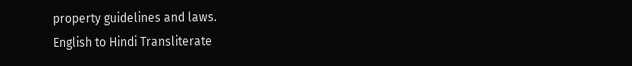property guidelines and laws.
English to Hindi Transliterate